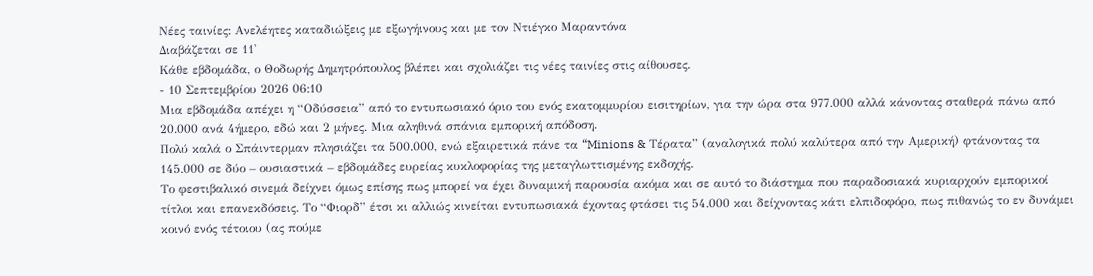Νέες ταινίες: Ανελέητες καταδιώξεις με εξωγήινους και με τον Ντιέγκο Μαραντόνα
Διαβάζεται σε 11'
Κάθε εβδομάδα, ο Θοδωρής Δημητρόπουλος βλέπει και σχολιάζει τις νέες ταινίες στις αίθουσες.
- 10 Σεπτεμβρίου 2026 06:10
Μια εβδομάδα απέχει η “Οδύσσεια” από το εντυπωσιακό όριο του ενός εκατομμυρίου εισιτηρίων, για την ώρα στα 977.000 αλλά κάνοντας σταθερά πάνω από 20.000 ανά 4ήμερο, εδώ και 2 μήνες. Μια αληθινά σπάνια εμπορική απόδοση.
Πολύ καλά ο Σπάιντερμαν πλησιάζει τα 500.000, ενώ εξαιρετικά πάνε τα “Minions & Τέρατα” (αναλογικά πολύ καλύτερα από την Αμερική) φτάνοντας τα 145.000 σε δύο – ουσιαστικά – εβδομάδες ευρείας κυκλοφορίας της μεταγλωττισμένης εκδοχής.
Το φεστιβαλικό σινεμά δείχνει όμως επίσης πως μπορεί να έχει δυναμική παρουσία ακόμα και σε αυτό το διάστημα που παραδοσιακά κυριαρχούν εμπορικοί τίτλοι και επανεκδόσεις. Το “Φιορδ” έτσι κι αλλιώς κινείται εντυπωσιακά έχοντας φτάσει τις 54.000 και δείχνοντας κάτι ελπιδοφόρο, πως πιθανώς το εν δυνάμει κοινό ενός τέτοιου (ας πούμε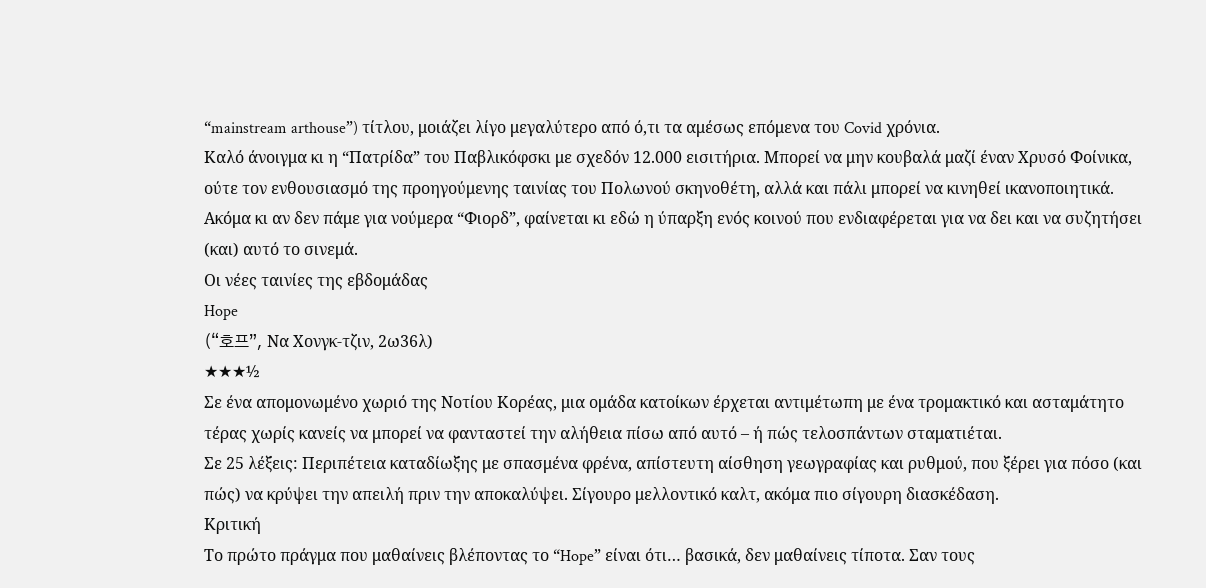“mainstream arthouse”) τίτλου, μοιάζει λίγο μεγαλύτερο από ό,τι τα αμέσως επόμενα του Covid χρόνια.
Καλό άνοιγμα κι η “Πατρίδα” του Παβλικόφσκι με σχεδόν 12.000 εισιτήρια. Μπορεί να μην κουβαλά μαζί έναν Χρυσό Φοίνικα, ούτε τον ενθουσιασμό της προηγούμενης ταινίας του Πολωνού σκηνοθέτη, αλλά και πάλι μπορεί να κινηθεί ικανοποιητικά. Ακόμα κι αν δεν πάμε για νούμερα “Φιορδ”, φαίνεται κι εδώ η ύπαρξη ενός κοινού που ενδιαφέρεται για να δει και να συζητήσει (και) αυτό το σινεμά.
Οι νέες ταινίες της εβδομάδας
Hope
(“호프”, Να Χονγκ-τζιν, 2ω36λ)
★★★½
Σε ένα απομονωμένο χωριό της Νοτίου Κορέας, μια ομάδα κατοίκων έρχεται αντιμέτωπη με ένα τρομακτικό και ασταμάτητο τέρας χωρίς κανείς να μπορεί να φανταστεί την αλήθεια πίσω από αυτό – ή πώς τελοσπάντων σταματιέται.
Σε 25 λέξεις: Περιπέτεια καταδίωξης με σπασμένα φρένα, απίστευτη αίσθηση γεωγραφίας και ρυθμού, που ξέρει για πόσο (και πώς) να κρύψει την απειλή πριν την αποκαλύψει. Σίγουρο μελλοντικό καλτ, ακόμα πιο σίγουρη διασκέδαση.
Κριτική
Το πρώτο πράγμα που μαθαίνεις βλέποντας το “Hope” είναι ότι… βασικά, δεν μαθαίνεις τίποτα. Σαν τους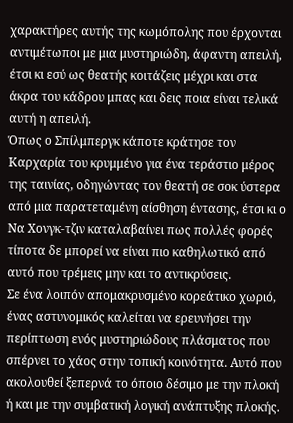χαρακτήρες αυτής της κωμόπολης που έρχονται αντιμέτωποι με μια μυστηριώδη, άφαντη απειλή, έτσι κι εσύ ως θεατής κοιτάζεις μέχρι και στα άκρα του κάδρου μπας και δεις ποια είναι τελικά αυτή η απειλή.
Όπως ο Σπίλμπεργκ κάποτε κράτησε τον Καρχαρία του κρυμμένο για ένα τεράστιο μέρος της ταινίας, οδηγώντας τον θεατή σε σοκ ύστερα από μια παρατεταμένη αίσθηση έντασης, έτσι κι ο Να Χονγκ-τζιν καταλαβαίνει πως πολλές φορές τίποτα δε μπορεί να είναι πιο καθηλωτικό από αυτό που τρέμεις μην και το αντικρύσεις.
Σε ένα λοιπόν απομακρυσμένο κορεάτικο χωριό, ένας αστυνομικός καλείται να ερευνήσει την περίπτωση ενός μυστηριώδους πλάσματος που σπέρνει το χάος στην τοπική κοινότητα. Αυτό που ακολουθεί ξεπερνά το όποιο δέσιμο με την πλοκή ή και με την συμβατική λογική ανάπτυξης πλοκής.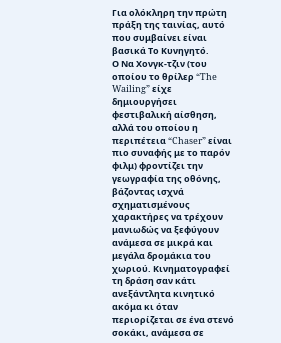Για ολόκληρη την πρώτη πράξη της ταινίας, αυτό που συμβαίνει είναι βασικά Το Κυνηγητό.
Ο Να Χονγκ-τζιν (του οποίου το θρίλερ “The Wailing” είχε δημιουργήσει φεστιβαλική αίσθηση, αλλά του οποίου η περιπέτεια “Chaser” είναι πιο συναφής με το παρόν φιλμ) φροντίζει την γεωγραφία της οθόνης, βάζοντας ισχνά σχηματισμένους χαρακτήρες να τρέχουν μανιωδώς να ξεφύγουν ανάμεσα σε μικρά και μεγάλα δρομάκια του χωριού. Κινηματογραφεί τη δράση σαν κάτι ανεξάντλητα κινητικό ακόμα κι όταν περιορίζεται σε ένα στενό σοκάκι, ανάμεσα σε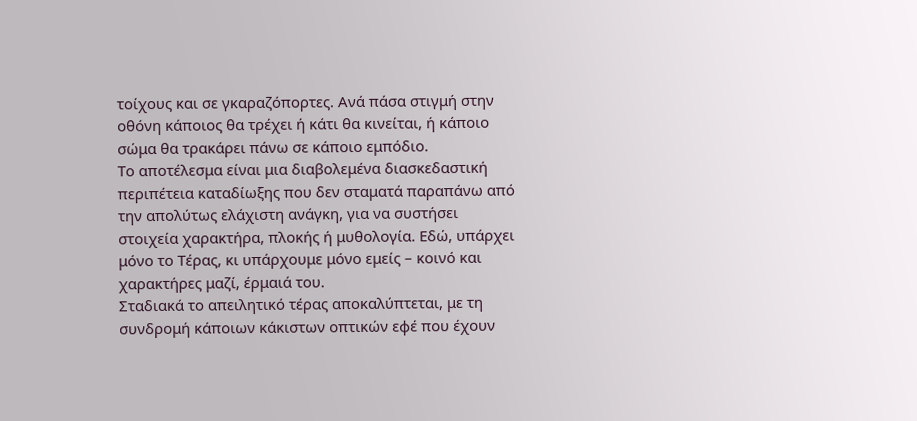τοίχους και σε γκαραζόπορτες. Ανά πάσα στιγμή στην οθόνη κάποιος θα τρέχει ή κάτι θα κινείται, ή κάποιο σώμα θα τρακάρει πάνω σε κάποιο εμπόδιο.
Το αποτέλεσμα είναι μια διαβολεμένα διασκεδαστική περιπέτεια καταδίωξης που δεν σταματά παραπάνω από την απολύτως ελάχιστη ανάγκη, για να συστήσει στοιχεία χαρακτήρα, πλοκής ή μυθολογία. Εδώ, υπάρχει μόνο το Τέρας, κι υπάρχουμε μόνο εμείς – κοινό και χαρακτήρες μαζί, έρμαιά του.
Σταδιακά το απειλητικό τέρας αποκαλύπτεται, με τη συνδρομή κάποιων κάκιστων οπτικών εφέ που έχουν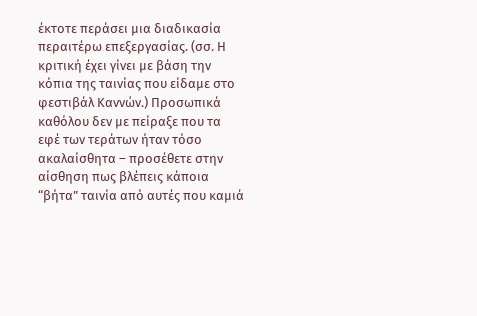έκτοτε περάσει μια διαδικασία περαιτέρω επεξεργασίας. (σσ. Η κριτική έχει γίνει με βάση την κόπια της ταινίας που είδαμε στο φεστιβάλ Καννών.) Προσωπικά καθόλου δεν με πείραξε που τα εφέ των τεράτων ήταν τόσο ακαλαίσθητα – προσέθετε στην αίσθηση πως βλέπεις κάποια “βήτα” ταινία από αυτές που καμιά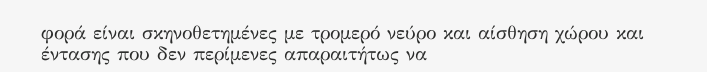φορά είναι σκηνοθετημένες με τρομερό νεύρο και αίσθηση χώρου και έντασης που δεν περίμενες απαραιτήτως να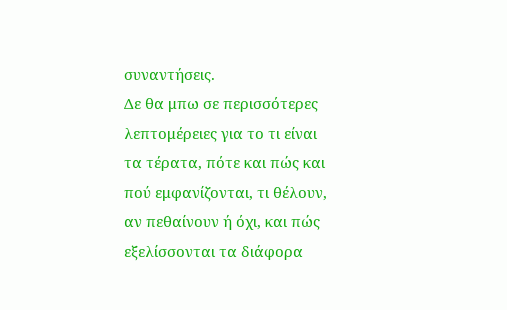συναντήσεις.
Δε θα μπω σε περισσότερες λεπτομέρειες για το τι είναι τα τέρατα, πότε και πώς και πού εμφανίζονται, τι θέλουν, αν πεθαίνουν ή όχι, και πώς εξελίσσονται τα διάφορα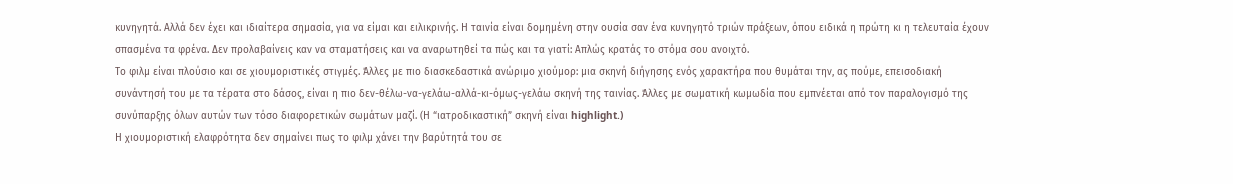κυνηγητά. Αλλά δεν έχει και ιδιαίτερα σημασία, για να είμαι και ειλικρινής. Η ταινία είναι δομημένη στην ουσία σαν ένα κυνηγητό τριών πράξεων, όπου ειδικά η πρώτη κι η τελευταία έχουν σπασμένα τα φρένα. Δεν προλαβαίνεις καν να σταματήσεις και να αναρωτηθεί τα πώς και τα γιατί: Απλώς κρατάς το στόμα σου ανοιχτό.
Το φιλμ είναι πλούσιο και σε χιουμοριστικές στιγμές. Άλλες με πιο διασκεδαστικά ανώριμο χιούμορ: μια σκηνή διήγησης ενός χαρακτήρα που θυμάται την, ας πούμε, επεισοδιακή συνάντησή του με τα τέρατα στο δάσος, είναι η πιο δεν-θέλω-να-γελάω-αλλά-κι-όμως-γελάω σκηνή της ταινίας. Άλλες με σωματική κωμωδία που εμπνέεται από τον παραλογισμό της συνύπαρξης όλων αυτών των τόσο διαφορετικών σωμάτων μαζί. (Η “ιατροδικαστική” σκηνή είναι highlight.)
Η χιουμοριστική ελαφρότητα δεν σημαίνει πως το φιλμ χάνει την βαρύτητά του σε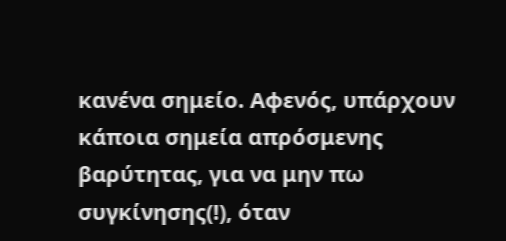κανένα σημείο. Αφενός, υπάρχουν κάποια σημεία απρόσμενης βαρύτητας, για να μην πω συγκίνησης(!), όταν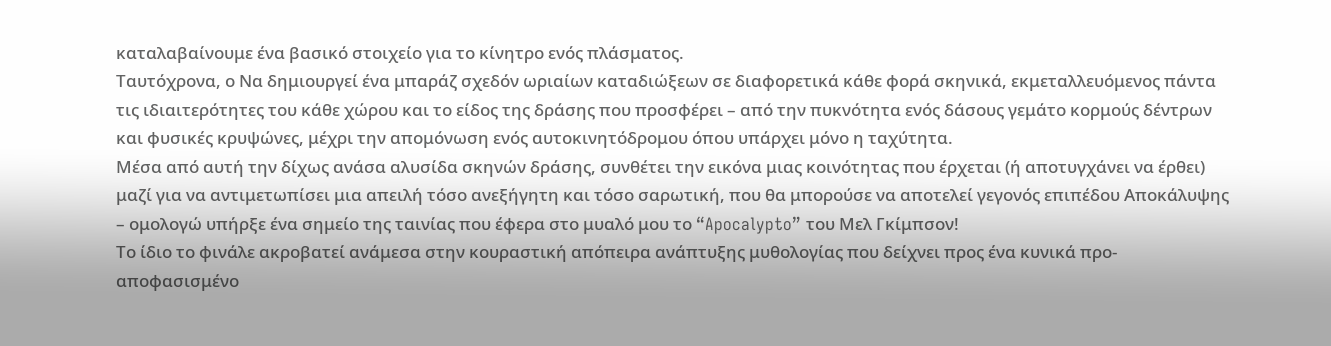καταλαβαίνουμε ένα βασικό στοιχείο για το κίνητρο ενός πλάσματος.
Ταυτόχρονα, ο Να δημιουργεί ένα μπαράζ σχεδόν ωριαίων καταδιώξεων σε διαφορετικά κάθε φορά σκηνικά, εκμεταλλευόμενος πάντα τις ιδιαιτερότητες του κάθε χώρου και το είδος της δράσης που προσφέρει – από την πυκνότητα ενός δάσους γεμάτο κορμούς δέντρων και φυσικές κρυψώνες, μέχρι την απομόνωση ενός αυτοκινητόδρομου όπου υπάρχει μόνο η ταχύτητα.
Μέσα από αυτή την δίχως ανάσα αλυσίδα σκηνών δράσης, συνθέτει την εικόνα μιας κοινότητας που έρχεται (ή αποτυγχάνει να έρθει) μαζί για να αντιμετωπίσει μια απειλή τόσο ανεξήγητη και τόσο σαρωτική, που θα μπορούσε να αποτελεί γεγονός επιπέδου Αποκάλυψης – ομολογώ υπήρξε ένα σημείο της ταινίας που έφερα στο μυαλό μου το “Apocalypto” του Μελ Γκίμπσον!
Το ίδιο το φινάλε ακροβατεί ανάμεσα στην κουραστική απόπειρα ανάπτυξης μυθολογίας που δείχνει προς ένα κυνικά προ-αποφασισμένο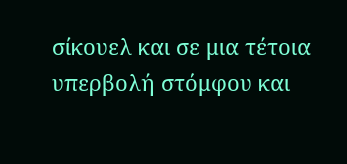σίκουελ και σε μια τέτοια υπερβολή στόμφου και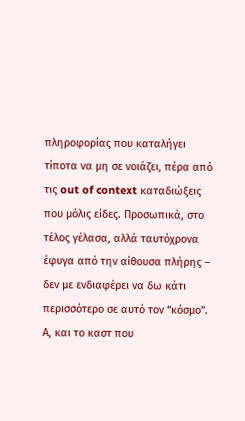πληροφορίας που καταλήγει τίποτα να μη σε νοιάζει, πέρα από τις out of context καταδιώξεις που μόλις είδες. Προσωπικά, στο τέλος γέλασα, αλλά ταυτόχρονα έφυγα από την αίθουσα πλήρης – δεν με ενδιαφέρει να δω κάτι περισσότερο σε αυτό τον “κόσμο”.
Α, και το καστ που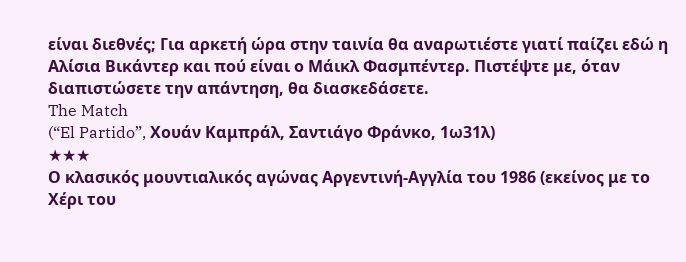είναι διεθνές; Για αρκετή ώρα στην ταινία θα αναρωτιέστε γιατί παίζει εδώ η Αλίσια Βικάντερ και πού είναι ο Μάικλ Φασμπέντερ. Πιστέψτε με, όταν διαπιστώσετε την απάντηση, θα διασκεδάσετε.
The Match
(“El Partido”, Χουάν Καμπράλ, Σαντιάγο Φράνκο, 1ω31λ)
★★★
Ο κλασικός μουντιαλικός αγώνας Αργεντινή-Αγγλία του 1986 (εκείνος με το Χέρι του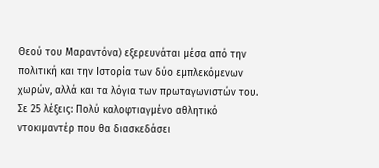Θεού του Μαραντόνα) εξερευνάται μέσα από την πολιτική και την Ιστορία των δύο εμπλεκόμενων χωρών, αλλά και τα λόγια των πρωταγωνιστών του.
Σε 25 λέξεις: Πολύ καλοφτιαγμένο αθλητικό ντοκιμαντέρ που θα διασκεδάσει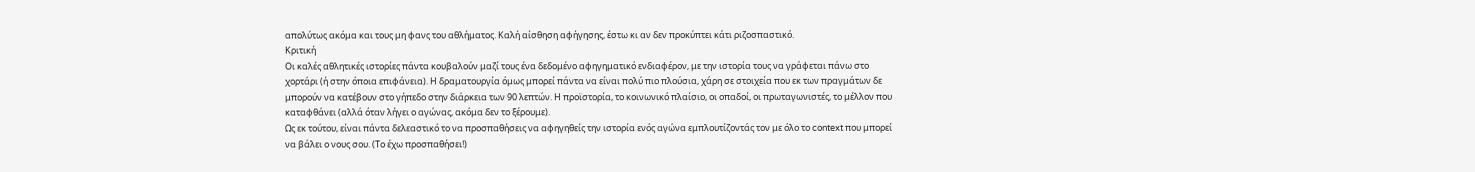απολύτως ακόμα και τους μη φανς του αθλήματος. Καλή αίσθηση αφήγησης, έστω κι αν δεν προκύπτει κάτι ριζοσπαστικό.
Κριτική
Οι καλές αθλητικές ιστορίες πάντα κουβαλούν μαζί τους ένα δεδομένο αφηγηματικό ενδιαφέρον, με την ιστορία τους να γράφεται πάνω στο χορτάρι (ή στην όποια επιφάνεια). Η δραματουργία όμως μπορεί πάντα να είναι πολύ πιο πλούσια, χάρη σε στοιχεία που εκ των πραγμάτων δε μπορούν να κατέβουν στο γήπεδο στην διάρκεια των 90 λεπτών. Η προϊστορία, το κοινωνικό πλαίσιο, οι οπαδοί, οι πρωταγωνιστές, το μέλλον που καταφθάνει (αλλά όταν λήγει ο αγώνας, ακόμα δεν το ξέρουμε).
Ως εκ τούτου, είναι πάντα δελεαστικό το να προσπαθήσεις να αφηγηθείς την ιστορία ενός αγώνα εμπλουτίζοντάς τον με όλο το context που μπορεί να βάλει ο νους σου. (Το έχω προσπαθήσει!)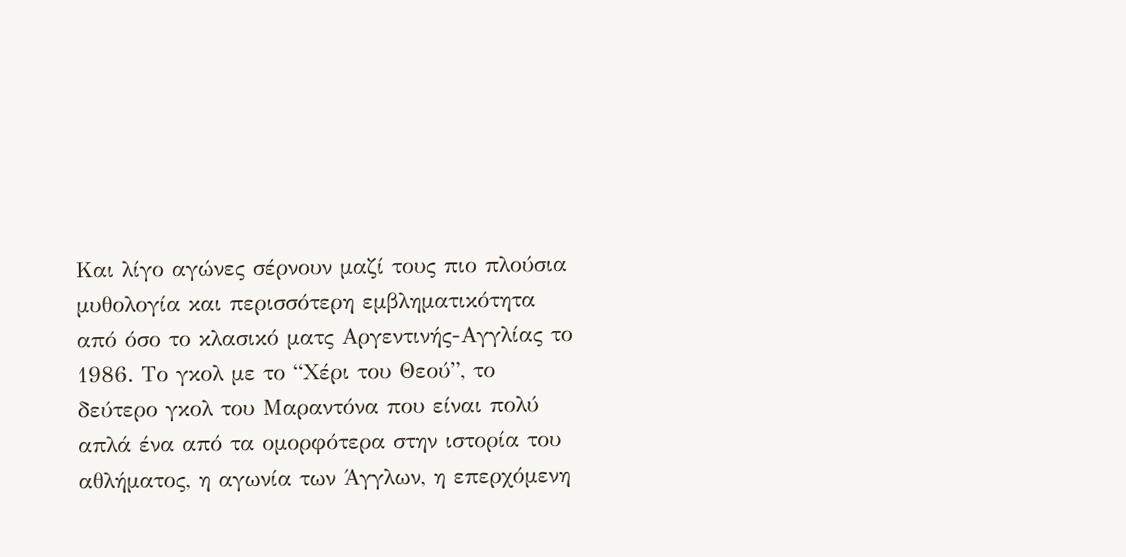Και λίγο αγώνες σέρνουν μαζί τους πιο πλούσια μυθολογία και περισσότερη εμβληματικότητα από όσο το κλασικό ματς Αργεντινής-Αγγλίας το 1986. Το γκολ με το “Χέρι του Θεού”, το δεύτερο γκολ του Μαραντόνα που είναι πολύ απλά ένα από τα ομορφότερα στην ιστορία του αθλήματος, η αγωνία των Άγγλων, η επερχόμενη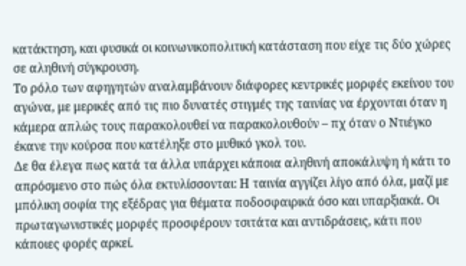κατάκτηση, και φυσικά οι κοινωνικοπολιτική κατάσταση που είχε τις δύο χώρες σε αληθινή σύγκρουση.
Το ρόλο των αφηγητών αναλαμβάνουν διάφορες κεντρικές μορφές εκείνου του αγώνα, με μερικές από τις πιο δυνατές στιγμές της ταινίας να έρχονται όταν η κάμερα απλώς τους παρακολουθεί να παρακολουθούν – πχ όταν ο Ντιέγκο έκανε την κούρσα που κατέληξε στο μυθικό γκολ του.
Δε θα έλεγα πως κατά τα άλλα υπάρχει κάποια αληθινή αποκάλυψη ή κάτι το απρόσμενο στο πώς όλα εκτυλίσσονται: Η ταινία αγγίζει λίγο από όλα, μαζί με μπόλικη σοφία της εξέδρας για θέματα ποδοσφαιρικά όσο και υπαρξιακά. Οι πρωταγωνιστικές μορφές προσφέρουν τσιτάτα και αντιδράσεις, κάτι που κάποιες φορές αρκεί.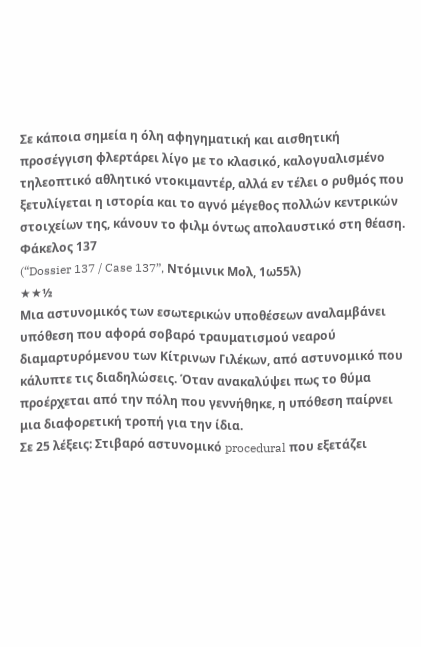Σε κάποια σημεία η όλη αφηγηματική και αισθητική προσέγγιση φλερτάρει λίγο με το κλασικό, καλογυαλισμένο τηλεοπτικό αθλητικό ντοκιμαντέρ, αλλά εν τέλει ο ρυθμός που ξετυλίγεται η ιστορία και το αγνό μέγεθος πολλών κεντρικών στοιχείων της, κάνουν το φιλμ όντως απολαυστικό στη θέαση.
Φάκελος 137
(“Dossier 137 / Case 137”, Ντόμινικ Μολ, 1ω55λ)
★★½
Μια αστυνομικός των εσωτερικών υποθέσεων αναλαμβάνει υπόθεση που αφορά σοβαρό τραυματισμού νεαρού διαμαρτυρόμενου των Κίτρινων Γιλέκων, από αστυνομικό που κάλυπτε τις διαδηλώσεις. Όταν ανακαλύψει πως το θύμα προέρχεται από την πόλη που γεννήθηκε, η υπόθεση παίρνει μια διαφορετική τροπή για την ίδια.
Σε 25 λέξεις: Στιβαρό αστυνομικό procedural που εξετάζει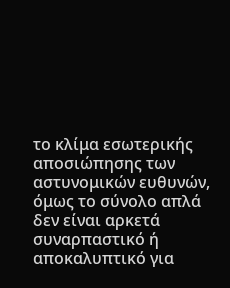το κλίμα εσωτερικής αποσιώπησης των αστυνομικών ευθυνών, όμως το σύνολο απλά δεν είναι αρκετά συναρπαστικό ή αποκαλυπτικό για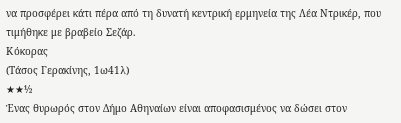να προσφέρει κάτι πέρα από τη δυνατή κεντρική ερμηνεία της Λέα Ντρικέρ, που τιμήθηκε με βραβείο Σεζάρ.
Κόκορας
(Τάσος Γερακίνης, 1ω41λ)
★★½
Ένας θυρωρός στον Δήμο Αθηναίων είναι αποφασισμένος να δώσει στον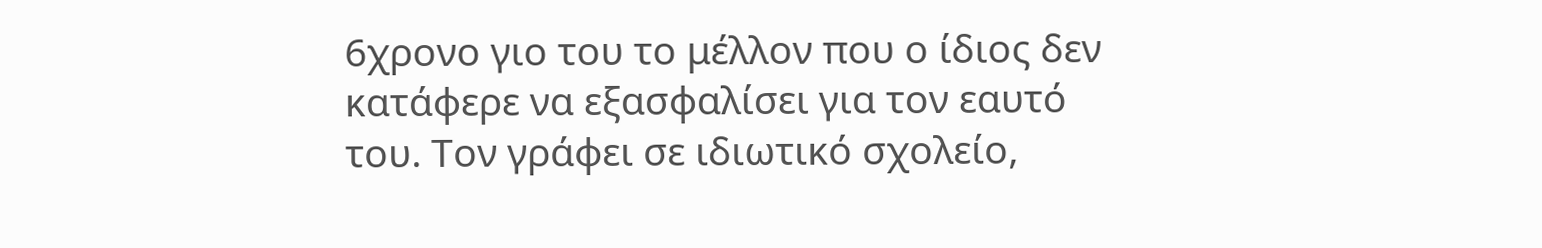6χρονο γιο του το μέλλον που ο ίδιος δεν κατάφερε να εξασφαλίσει για τον εαυτό του. Τον γράφει σε ιδιωτικό σχολείο,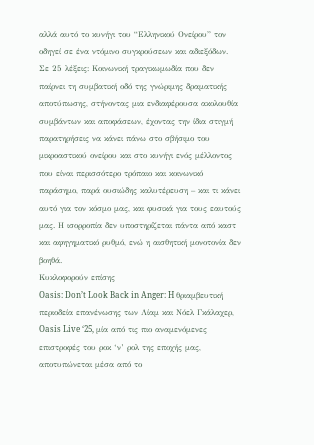αλλά αυτό το κυνήγι του “Ελληνικού Ονείρου” τον οδηγεί σε ένα ντόμινο συγκρούσεων και αδιεξόδων.
Σε 25 λέξεις: Κοινωνική τραγικωμωδία που δεν παίρνει τη συμβατική οδό της γνώριμης δραματικής αποτύπωσης, στήνοντας μια ενδιαφέρουσα ακολουθία συμβάντων και αποφάσεων, έχοντας την ίδια στιγμή παρατηρήσεις να κάνει πάνω στο σβήσιμο του μικροαστικού ονείρου και στο κυνήγι ενός μέλλοντος που είναι περισσότερο τρόπαιο και κοινωνικό παράσημο, παρά ουσιώδης καλυτέρευση – και τι κάνει αυτό για τον κόσμο μας, και φυσικά για τους εαυτούς μας. Η ισορροπία δεν υποστηρίζεται πάντα από καστ και αφηγηματικό ρυθμό, ενώ η αισθητική μονοτονία δεν βοηθά.
Κυκλοφορούν επίσης
Oasis: Don’t Look Back in Anger: H θριαμβευτική περιοδεία επανένωσης των Λίαμ και Νόελ Γκάλαχερ, Oasis Live ‘25, μία από τις πιο αναμενόμενες επιστροφές του ροκ ‘ν’ ρολ της εποχής μας, αποτυπώνεται μέσα από το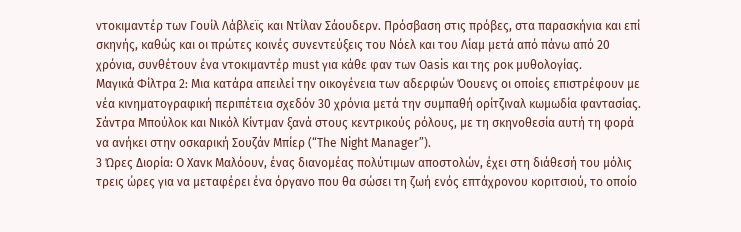ντοκιμαντέρ των Γουίλ Λάβλεϊς και Ντίλαν Σάουδερν. Πρόσβαση στις πρόβες, στα παρασκήνια και επί σκηνής, καθώς και οι πρώτες κοινές συνεντεύξεις του Νόελ και του Λίαμ μετά από πάνω από 20 χρόνια, συνθέτουν ένα ντοκιμαντέρ must για κάθε φαν των Oasis και της ροκ μυθολογίας.
Μαγικά Φίλτρα 2: Μια κατάρα απειλεί την οικογένεια των αδερφών Όουενς οι οποίες επιστρέφουν με νέα κινηματογραφική περιπέτεια σχεδόν 30 χρόνια μετά την συμπαθή ορίτζιναλ κωμωδία φαντασίας. Σάντρα Μπούλοκ και Νικόλ Κίντμαν ξανά στους κεντρικούς ρόλους, με τη σκηνοθεσία αυτή τη φορά να ανήκει στην οσκαρική Σουζάν Μπίερ (“The Night Manager”).
3 Ώρες Διορία: Ο Χανκ Μαλόουν, ένας διανομέας πολύτιμων αποστολών, έχει στη διάθεσή του μόλις τρεις ώρες για να μεταφέρει ένα όργανο που θα σώσει τη ζωή ενός επτάχρονου κοριτσιού, το οποίο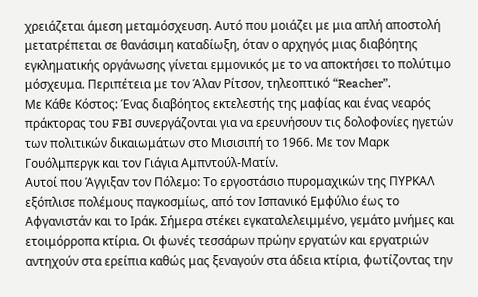χρειάζεται άμεση μεταμόσχευση. Αυτό που μοιάζει με μια απλή αποστολή μετατρέπεται σε θανάσιμη καταδίωξη, όταν ο αρχηγός μιας διαβόητης εγκληματικής οργάνωσης γίνεται εμμονικός με το να αποκτήσει το πολύτιμο μόσχευμα. Περιπέτεια με τον Άλαν Ρίτσον, τηλεοπτικό “Reacher”.
Με Κάθε Κόστος: Ένας διαβόητος εκτελεστής της μαφίας και ένας νεαρός πράκτορας του FBI συνεργάζονται για να ερευνήσουν τις δολοφονίες ηγετών των πολιτικών δικαιωμάτων στο Μισισιπή το 1966. Με τον Μαρκ Γουόλμπεργκ και τον Γιάγια Αμπντούλ-Ματίν.
Αυτοί που Άγγιξαν τον Πόλεμο: Το εργοστάσιο πυρομαχικών της ΠΥΡΚΑΛ εξόπλισε πολέμους παγκοσμίως, από τον Ισπανικό Εμφύλιο έως το Αφγανιστάν και το Ιράκ. Σήμερα στέκει εγκαταλελειμμένο, γεμάτο μνήμες και ετοιμόρροπα κτίρια. Οι φωνές τεσσάρων πρώην εργατών και εργατριών αντηχούν στα ερείπια καθώς μας ξεναγούν στα άδεια κτίρια, φωτίζοντας την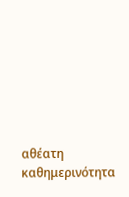αθέατη καθημερινότητα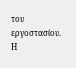του εργοστασίου. Η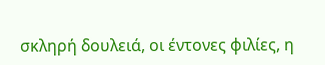σκληρή δουλειά, οι έντονες φιλίες, η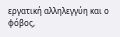εργατική αλληλεγγύη και ο φόβος,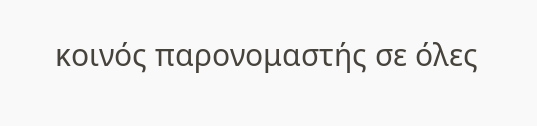κοινός παρονομαστής σε όλες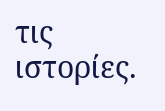τις ιστορίες.